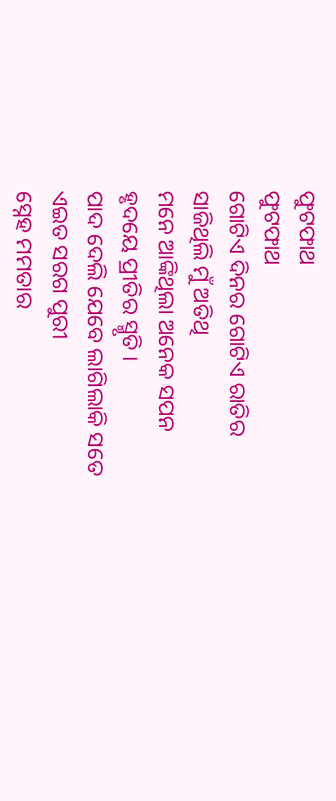ଫୁଟଫାଥ
ଫୁଟଫାଥ
ଗୋଟିଏ ଦିନର ଗୋଟିଏ ରାତିର
ସାଜିଥିଲି ମୁଁ ଅତିଥି
ମନେ ଆଙ୍କିଥିଲା ଅନେକ ସପନ
ହୃଦୟେ ପ୍ରୀତିର ସ୍ମୃତି ।
ପାଦ ଦେଲି ଯେବେ ଲାଗିଲାକି ସତେ
ଏଇତ ସରଗ ପୁରୀ
ସ୍ନେହ ମମତାର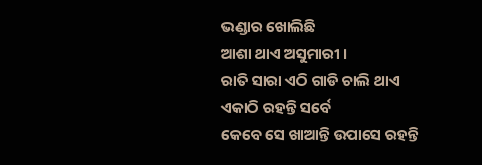ଭଣ୍ଡାର ଖୋଲିଛି
ଆଶା ଥାଏ ଅସୁମାରୀ ।
ରାତି ସାରା ଏଠି ଗାଡି ଚାଲି ଥାଏ
ଏକାଠି ରହନ୍ତି ସର୍ବେ
କେବେ ସେ ଖାଆନ୍ତି ଉପାସେ ରହନ୍ତି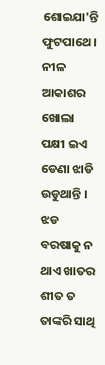ଶୋଇଯା'ନ୍ତି ଫୁଟପାଥେ ।
ନୀଳ ଆକାଶର ଖୋଲା ପକ୍ଷୀ ଇଏ
ଡେଣା ଝାଡି ଉଡୁଥାନ୍ତି ।
ଝଡ ବରଷାକୁ ନ ଥାଏ ଖାତର
ଶୀତ ତ ତାଙ୍କରି ସାଥି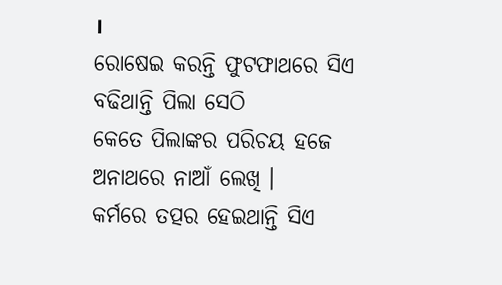।
ରୋଷେଇ କରନ୍ତି ଫୁଟଫାଥରେ ସିଏ
ବଢିଥାନ୍ତି ପିଲା ସେଠି
କେତେ ପିଲାଙ୍କର ପରିଚୟ ହଜେ
ଅନାଥରେ ନାଆଁ ଲେଖି ।
କର୍ମରେ ତତ୍ପର ହେଇଥାନ୍ତି ସିଏ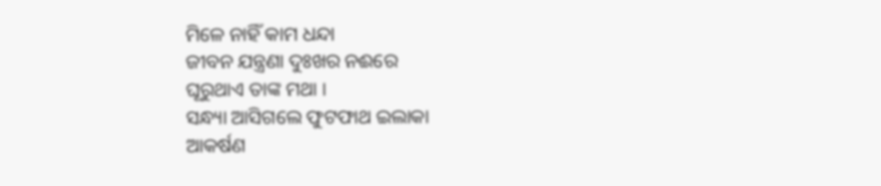ମିଳେ ନାହିଁ କାମ ଧନ୍ଦା
ଜୀବନ ଯନ୍ତ୍ରଣା ଦୁଃଖର ନଈରେ
ଘୂରୁଥାଏ ତାଙ୍କ ମଥା ।
ସନ୍ଧ୍ୟା ଆସିଗଲେ ଫୁଟଫାଥ ଇଲାକା
ଆକର୍ଷଣ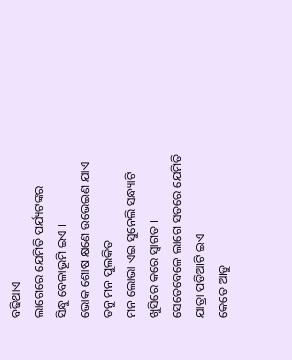ବଢିଥାଏ
ଲାଗେରେ ଯେମିତି ପର୍ଯ୍ୟଟଙ୍କର
ସିନ୍ଧୁ ବେଳାଭୂମି ଇଏ ।
ଭୋକ ଶୋଷ କ୍ଷଣେ ଉଭେଇଣ ଯାଏ
ତନୁ ମନ ପୁଲକିତ
ମନ ଲୋଭା ଏଇ ସୁନେଲି ସନ୍ଧ୍ୟାଟି
ଖୁସିରେ କରେ ସ୍ୱାଗତ ।
ସେତେବେଳେ ଲାଗେ ସତରେ ଯେମିତି
ଯାତ୍ରା ପଡିଆଟି ଇଏ
କେତେ ଆଡୁ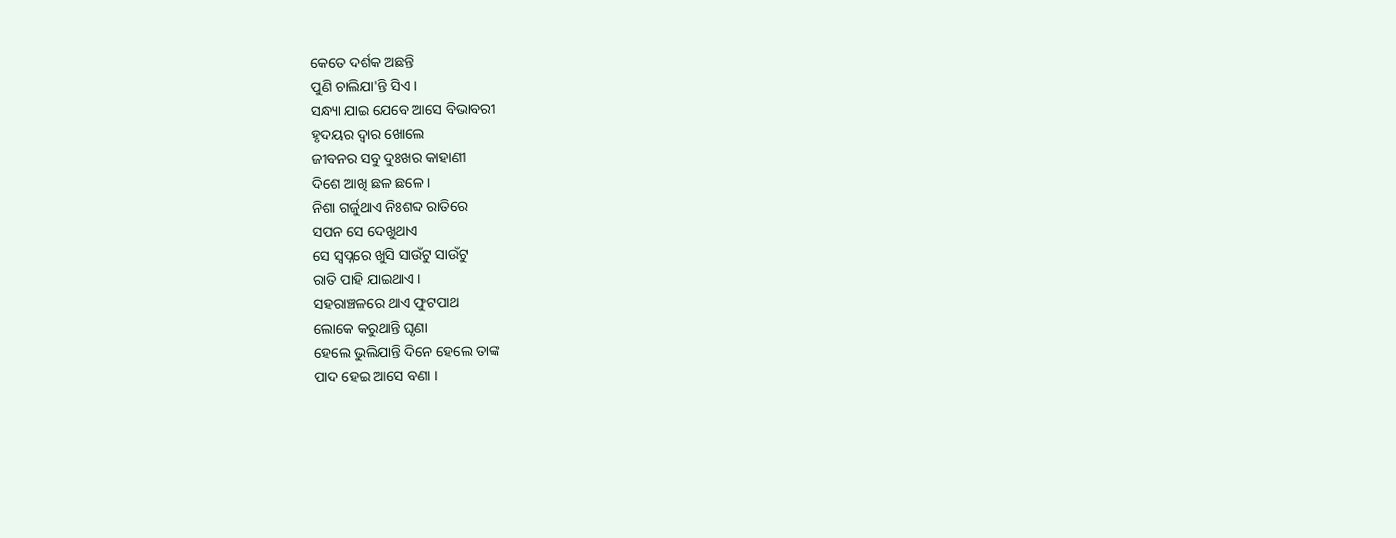କେତେ ଦର୍ଶକ ଅଛନ୍ତି
ପୁଣି ଚାଲିଯା'ନ୍ତି ସିଏ ।
ସନ୍ଧ୍ୟା ଯାଇ ଯେବେ ଆସେ ବିଭାବରୀ
ହୃଦୟର ଦ୍ୱାର ଖୋଲେ
ଜୀବନର ସବୁ ଦୁଃଖର କାହାଣୀ
ଦିଶେ ଆଖି ଛଳ ଛଳେ ।
ନିଶା ଗର୍ଜୁଥାଏ ନିଃଶବ୍ଦ ରାତିରେ
ସପନ ସେ ଦେଖୁଥାଏ
ସେ ସ୍ୱପ୍ନରେ ଖୁସି ସାଉଁଟୁ ସାଉଁଟୁ
ରାତି ପାହି ଯାଇଥାଏ ।
ସହରାଞ୍ଚଳରେ ଥାଏ ଫୁଟପାଥ
ଲୋକେ କରୁଥାନ୍ତି ଘୃଣା
ହେଲେ ଭୁଲିଯାନ୍ତି ଦିନେ ହେଲେ ତାଙ୍କ
ପାଦ ହେଇ ଆସେ ବଣା ।